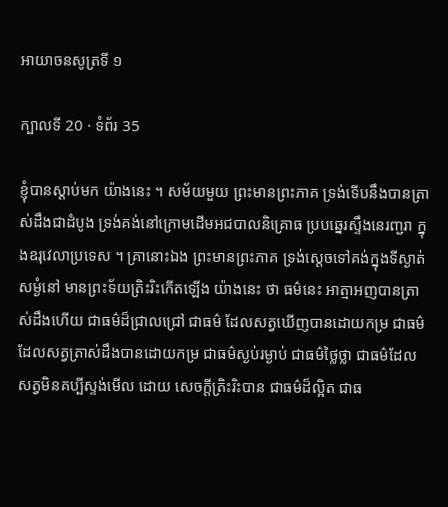អាយាចនសូត្រទី ១

ក្បាលទី 20 · ទំព័រ 35

ខ្ញុំបានស្តាប់មក យ៉ាងនេះ ។ សម័យមួយ ព្រះមានព្រះភាគ ទ្រង់ទើបនឹងបានត្រាស់ដឹងជាដំបូង ទ្រង់គង់នៅក្រោមដើមអជបាលនិគ្រោធ ប្របឆ្នេរស្ទឹងនេរញ្ជរា ក្នុងឧរុវេលាប្រទេស ។ គ្រានោះឯង ព្រះមានព្រះភាគ ទ្រង់ស្តេចទៅគង់ក្នុងទីស្ងាត់សម្ងំនៅ មានព្រះទ័យត្រិះរិះកើតឡើង យ៉ាងនេះ ថា ធម៌នេះ អាត្មាអញបានត្រាស់ដឹងហើយ ជាធម៌ដ៏ជ្រាលជ្រៅ ជាធម៌ ដែលសត្វឃើញបានដោយកម្រ ជាធម៌ដែលសត្វត្រាស់ដឹងបានដោយកម្រ ជាធម៌ស្ងប់រម្ងាប់ ជាធម៌ថ្លៃថ្លា ជាធម៌ដែលសត្វមិនគប្បីស្ទង់មើល ដោយ សេចក្តីត្រិះរិះបាន ជាធម៌ដ៏ល្អិត ជាធ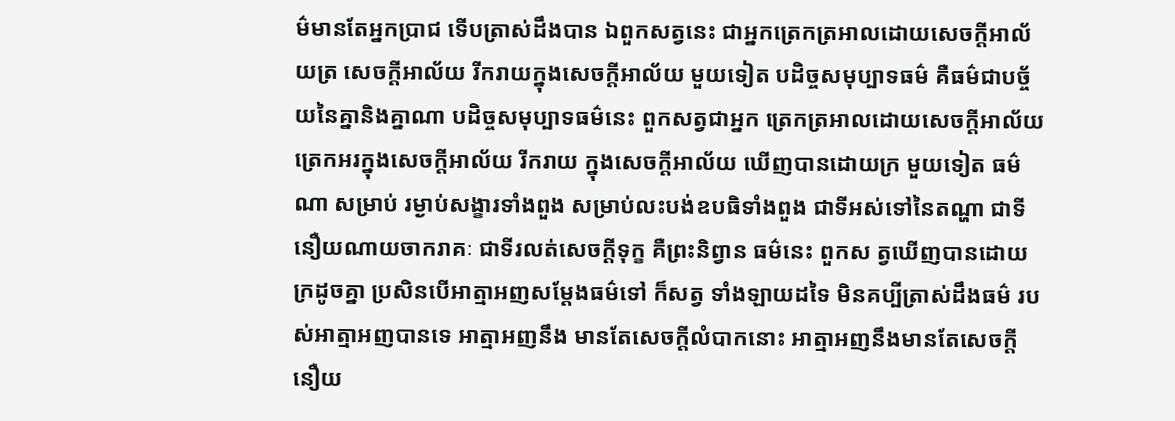ម៌មានតែអ្នកប្រាជ ទើបត្រាស់ដឹងបាន ឯពួកសត្វនេះ ជាអ្នកត្រេកត្រអាលដោយសេចក្តីអាល័យត្រ សេចក្តីអាល័យ រីករាយក្នុងសេចក្តីអាល័យ មួយទៀត បដិច្ចសមុប្បាទធម៌ គឺធម៌ជាបច្ច័យនៃគ្នានិងគ្នាណា បដិច្ចសមុប្បាទធម៌នេះ ពួកសត្វជាអ្នក ត្រេកត្រអាលដោយសេចក្តីអាល័យ ត្រេកអរក្នុងសេចក្តីអាល័យ រីករាយ ក្នុងសេចក្តីអាល័យ ឃើញបានដោយក្រ មួយទៀត ធម៌ណា សម្រាប់ រម្ងាប់សង្ខារទាំងពួង សម្រាប់លះបង់ឧបធិទាំងពួង ជាទីអស់ទៅនៃតណ្ហា ជាទីនឿយណាយចាករាគៈ ជាទីរលត់សេចក្តីទុក្ខ គឺព្រះនិព្វាន ធម៌នេះ ពួកស ត្វឃើញបានដោយក្រដូចគ្នា ប្រសិនបើអាត្មាអញសម្តែងធម៌ទៅ ក៏សត្វ ទាំងឡាយដទៃ មិនគប្បីត្រាស់ដឹងធម៌ របស់អាត្មាអញបានទេ អាត្មាអញនឹង មានតែសេចក្តីលំបាកនោះ អាត្មាអញនឹងមានតែសេចក្តីនឿយ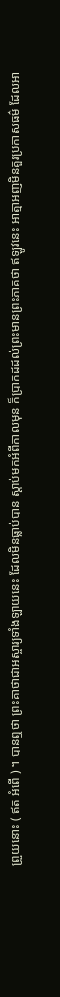ព្រួយនោះ ( ឥត អំពើ ) ។ បានឮថា ព្រះគាថាជាអស្ចារ្យទាំងឡាយនេះ ដែលមិនធ្លាប់បាន ស្តាប់មកអំពីកាលមុន ក៏ប្រាកដដល់ព្រះមានព្រះភាគថា ឥឡូវនេះ អាត្មាអញមិនគួរប្រកាសធម៌ ដែលអា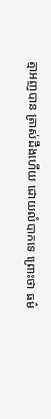ត្មាអញបាន ត្រាស់ដឹងហើយ ដោយលំបាកទេ ព្រោះថា ធម៌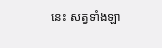នេះ សត្វទាំងឡា